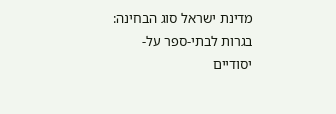מדינת ישראל סוג הבחינה: בגרות לבתי-ספר על-יסודיים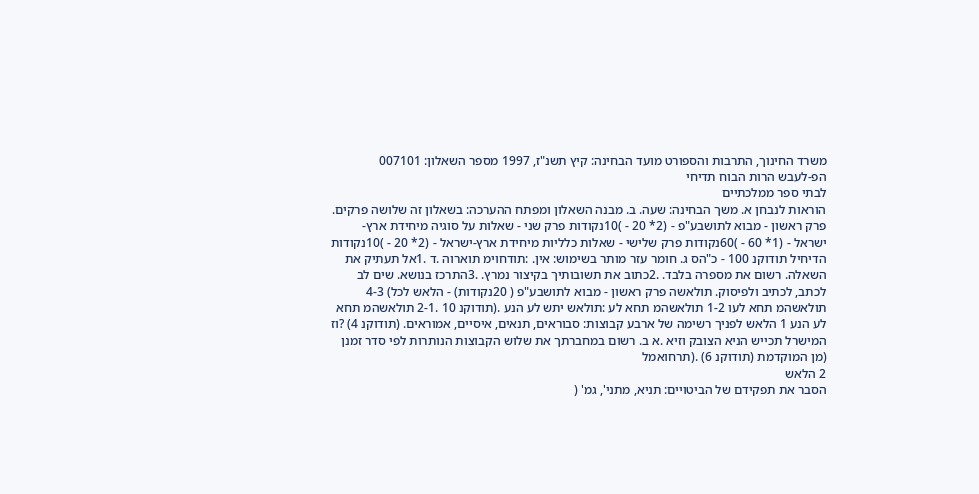משרד החינוך, התרבות והספורט מועד הבחינה: קיץ תשנ"ז, 1997 מספר השאלון: 007101
הפ-לעבש הרות הבוח תדיחי
לבתי ספר ממלכתיים
הוראות לנבחן א. משך הבחינה: שעה. ב. מבנה השאלון ומפתח ההערכה: בשאלון זה שלושה פרקים. פרק ראשון - מבוא לתושבע"פ - (2* 20 - )10נקודות פרק שני - שאלות על סוגיה מיחידת ארץ-ישראל - (1* 60 - )60נקודות פרק שלישי - שאלות כלליות מיחידת ארץ-ישראל - (2* 20 - )10נקודות הדיחיל תודוקנ 100 - כ"הס ג. חומר עזר מותר בשימוש: אין. :תודחוימ תוארוה .ד .1אל תעתיק את השאלה. רשום את מספרה בלבד. .2כתוב את תשובותיך בקיצור נמרץ. .3התרכז בנושא. שים לב לכתב, לכתיב ולפיסוק. תולאשה פרק ראשון - מבוא לתושבע"פ ( 20נקודות) - הלאש לכל) 4-3 תולאשהמ תחא לעו 1-2 תולאשהמ תחא לע :תולאש יתש לע הנע .(תודוקנ 10 .2-1 תולאשהמ תחא לע הנע 1 הלאש לפניך רשימה של ארבע קבוצות: סבוראים, תנאים, איסיים, אמוראים. (תודוקנ 4) ?וז המישרל תכייש הניא הצובק וזיא .א ב. רשום במחברתך את שלוש הקבוצות הנותרות לפי סדר זמנן (מן המוקדמת (תודוקנ 6) .(תרחואמל
2 הלאש
הסבר את תפקידם של הביטויים: תניא, מתני', גמ' (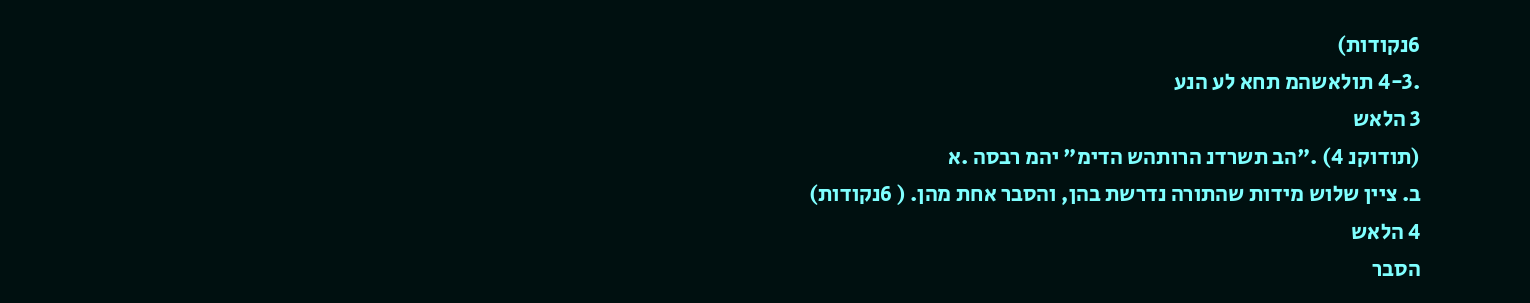6נקודות)
.4-3 תולאשהמ תחא לע הנע
3 הלאש
(תודוקנ 4) ."הב תשרדנ הרותהש הדימ" יהמ רבסה .א
ב. ציין שלוש מידות שהתורה נדרשת בהן, והסבר אחת מהן. ( 6נקודות)
4 הלאש
הסבר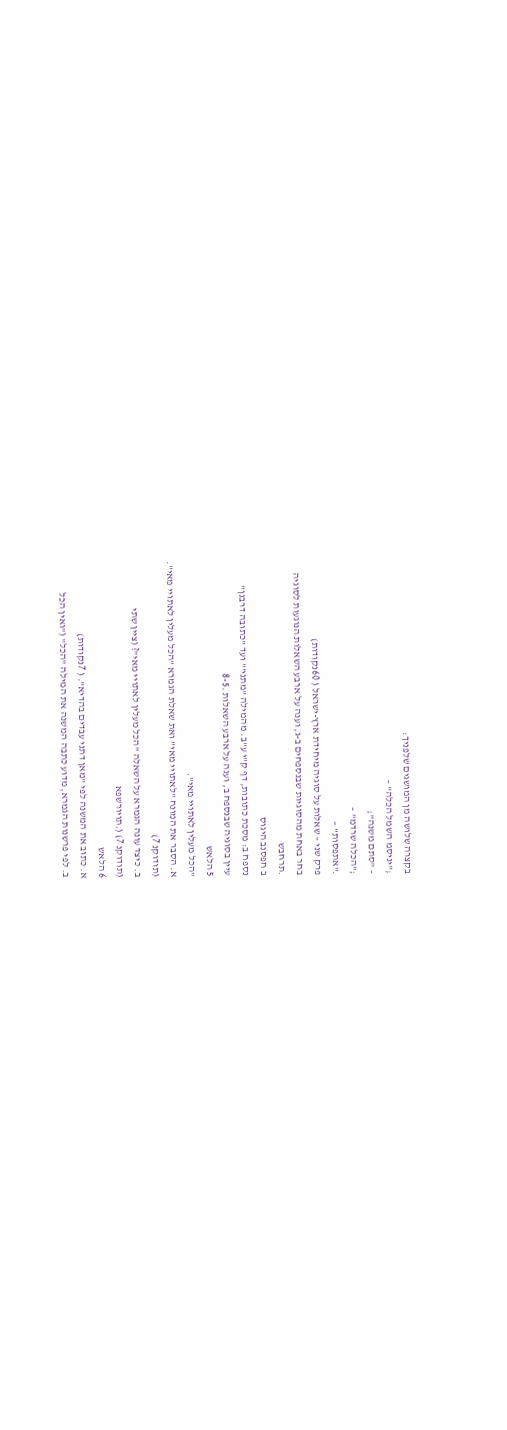בקצרה שלושה מן המושגים שלפניך:
;"יניסמ השמל הכלה" –
– "סתם משנה";
;"הכלה שרדמ" –
."אתפסות" –
פרק שני – שאלות על סוגיה מיחידת ארץ-ישראל ( 60נקודות)
בחר באחת מהסוגיות שבנספחים ב-ג, וענה על ארבע השאלות הנוגעות לסוגיה
.תרחבש
ב חפסנב היגוס
נספח ב: מסכת כתובות, דף ק"י ע"ב. מהמילה "מתני'" ועד "כתובה דרבנן"
עיין בסוגיה שבנספח ב, וענה על ארבע השאלות .8-5
5 הלאש
"הכל מעלין לאתויי מאי".
א. הסבר את המונח "לאתויי מאי" ואת שאלת הגמרא "הכל מעלין לאתויי מאי".
(תודוקנ 7)
ב. כיצד עונה הגמרא על השאלה "הכל מעלין לאתויי מאי"? (ציין שתי
(תודוקנ 7) (.תויורשפא
6 הלאש
א. כתוב את המשנה לפי "מאן דתני עבדים בהדיא". ( 7נקודות)
ב. לפי פרשנות הגמרא, מדוע כתבה המשנה את המילה "הכל" ("ואין הכל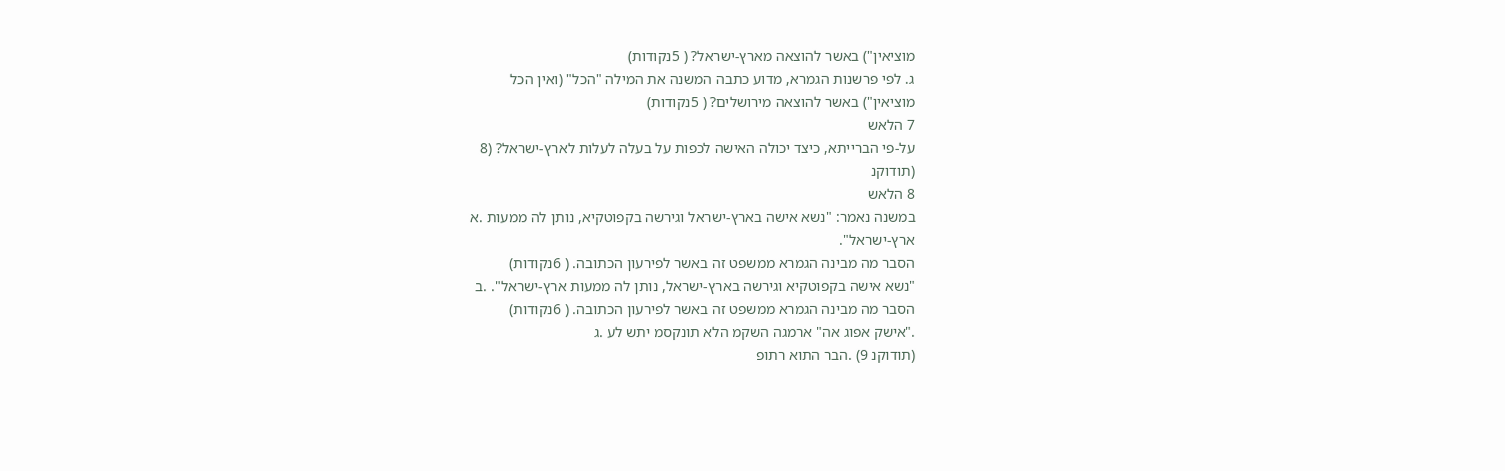מוציאין") באשר להוצאה מארץ-ישראל? ( 5נקודות)
ג. לפי פרשנות הגמרא, מדוע כתבה המשנה את המילה "הכל" (ואין הכל
מוציאין") באשר להוצאה מירושלים? ( 5נקודות)
7 הלאש
על-פי הברייתא, כיצד יכולה האישה לכפות על בעלה לעלות לארץ-ישראל? (8
(תודוקנ
8 הלאש
במשנה נאמר: "נשא אישה בארץ-ישראל וגירשה בקפוטקיא, נותן לה ממעות .א
ארץ-ישראל".
הסבר מה מבינה הגמרא ממשפט זה באשר לפירעון הכתובה. ( 6נקודות)
"נשא אישה בקפוטקיא וגירשה בארץ-ישראל, נותן לה ממעות ארץ-ישראל". .ב
הסבר מה מבינה הגמרא ממשפט זה באשר לפירעון הכתובה. ( 6נקודות)
."אישק אפוג אה" ארמגה השקמ הלא תונקסמ יתש לע .ג
(תודוקנ 9) .הבר התוא רתופ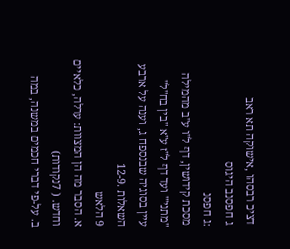דציכ רבסהו ,אישוקה תא ראב
ג חפסנב היגוס
:ג חפסנ
מסכת קידושין, דף ל"ו ע"ב מהמילה "מתני'" ועד דף ל"ז ע"א "בין בח"ל"
עיין בסוגיה שבנספח ג, וענה על ארבע השאלות .12-9
9 הלאש
א. הסבר מה הן המצוות: ערלה, כלאיים וחדש. ( 7נקודות)
ב. על-פי דברי חכמים במשנה, במה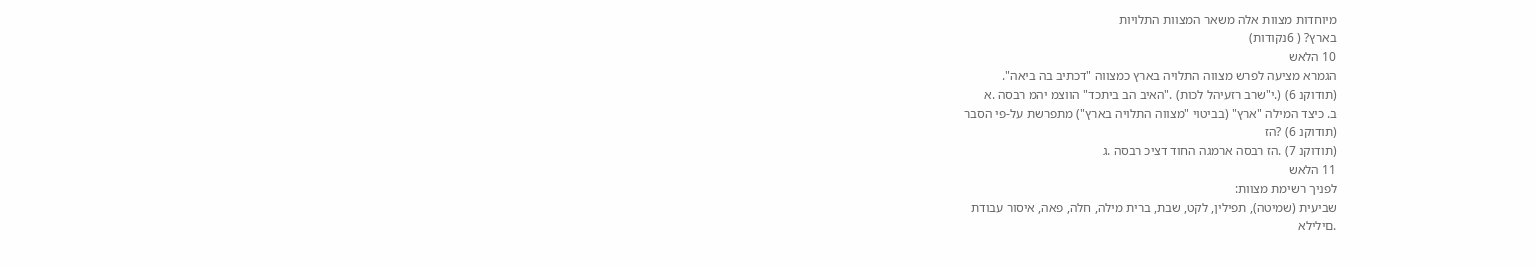מיוחדות מצוות אלה משאר המצוות התלויות
בארץ? ( 6נקודות)
10 הלאש
הגמרא מציעה לפרש מצווה התלויה בארץ כמצווה "דכתיב בה ביאה".
(תודוקנ 6) (.י"שרב רזעיהל לכות) ."האיב הב ביתכד" הווצמ יהמ רבסה .א
ב. כיצד המילה "ארץ" (בביטוי "מצווה התלויה בארץ") מתפרשת על-פי הסבר
(תודוקנ 6) ?הז
(תודוקנ 7) .הז רבסה ארמגה החוד דציכ רבסה .ג
11 הלאש
לפניך רשימת מצוות:
שביעית (שמיטה), תפילין, לקט, שבת, ברית מילה, חלה, פאה, איסור עבודת
.םילילא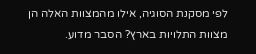לפי מסקנת הסוגיה, אילו מהמצוות האלה הן מצוות התלויות בארץ? הסבר מדוע.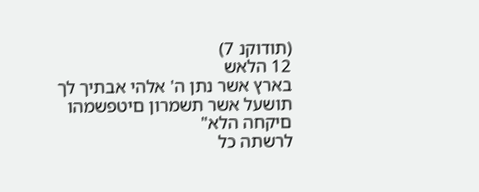(תודוקנ 7)
12 הלאש
בארץ אשר נתן ה' אלהי אבתיך לך תושעל אשר תשמרון םיטפשמהו םיקחה הלא"
לרשתה כל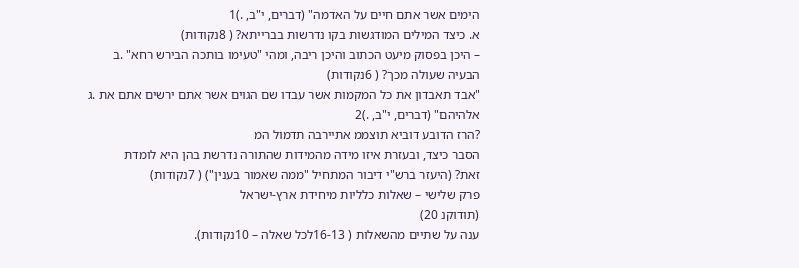הימים אשר אתם חיים על האדמה" (דברים, י"ב, .)1
א. כיצד המילים המודגשות בקו נדרשות בברייתא? ( 8נקודות)
– היכן בפסוק מיעט הכתוב והיכן ריבה, ומהי "טעימו בותכה הבירש רחא" .ב
הבעיה שעולה מכך? ( 6נקודות)
"אבד תאבדון את כל המקמות אשר עבדו שם הגוים אשר אתם ירשים אתם את .ג
אלהיהם" (דברים, י"ב, .)2
?הרז הדובע דוביא תוצממ אתיירבה תדמול המ
הסבר כיצד, ובעזרת איזו מידה מהמידות שהתורה נדרשת בהן היא לומדת
זאת? (היעזר ברש"י דיבור המתחיל "ממה שאמור בענין") ( 7נקודות)
פרק שלישי – שאלות כלליות מיחידת ארץ-ישראל
(תודוקנ 20)
ענה על שתיים מהשאלות ( 16-13לכל שאלה – 10נקודות).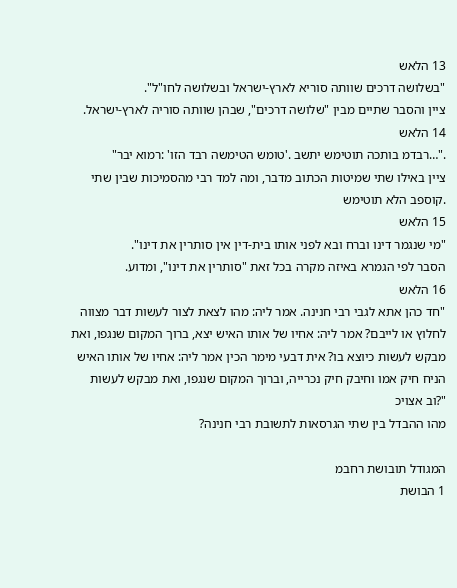13 הלאש
"בשלושה דרכים שוותה סוריא לארץ-ישראל ובשלושה לחו"ל".
ציין והסבר שתיים מבין "שלושה דרכים", שבהן שוותה סוריה לארץ-ישראל.
14 הלאש
."…רבדמ בותכה תוטימש יתשב .'טומש הטימשה רבד הזו' :רמוא יבר"
ציין באילו שתי שמיטות הכתוב מדבר, ומה למד רבי מהסמיכות שבין שתי
.קוספב הלא תוטימש
15 הלאש
"מי שנגמר דינו וברח ובא לפני אותו בית-דין אין סותרין את דינו".
הסבר לפי הגמרא באיזה מקרה בכל זאת "סותרין את דינו", ומדוע.
16 הלאש
"חד כהן אתא לגבי רבי חנינה. אמר ליה: מהו לצאת לצור לעשות דבר מצווה
לחלוץ או לייבם? אמר ליה: אחיו של אותו האיש יצא, ברוך המקום שנגפו, ואת
מבקש לעשות כיוצא בו? אית דבעי מימר הכין אמר ליה: אחיו של אותו האיש
הניח חיק אמו וחיבק חיק נכרייה, וברוך המקום שנגפו, ואת מבקש לעשות
"?וב אצויכ
מהו ההבדל בין שתי הגרסאות לתשובת רבי חנינה?

המגודל תובושת רחבמ
1 הבושת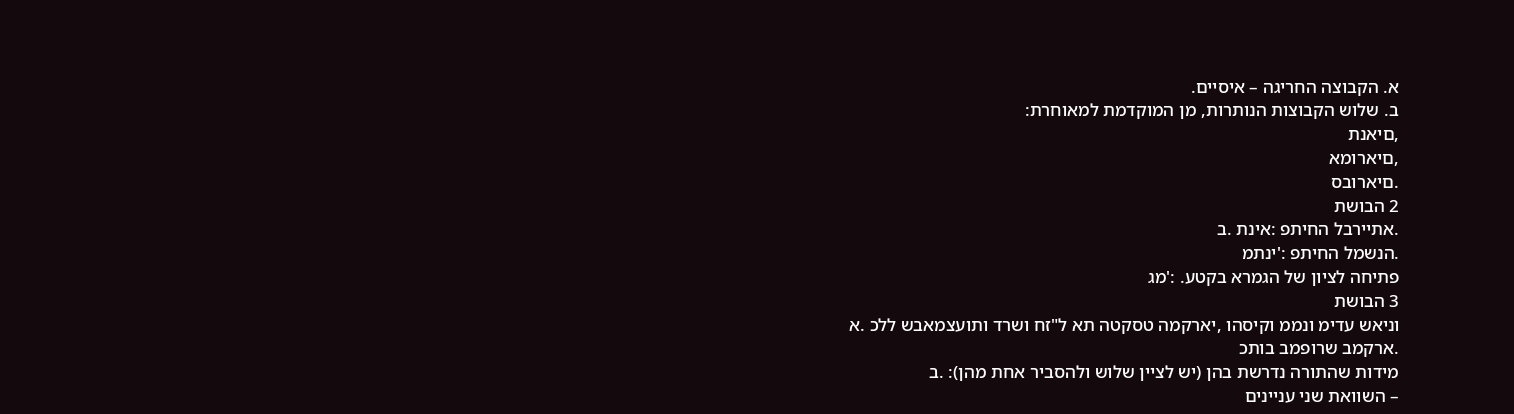א. הקבוצה החריגה – איסיים.
ב. שלוש הקבוצות הנותרות, מן המוקדמת למאוחרת:
,םיאנת
,םיארומא
.םיארובס
2 הבושת
.אתיירבל החיתפ :אינת .ב
.הנשמל החיתפ :'ינתמ
פתיחה לציון של הגמרא בקטע. :'מג
3 הבושת
וניאש עדימ ונממ וקיסהו ,יארקמה טסקטה תא ל"זח ושרד ותועצמאבש ללכ .א
.ארקמב שרופמב בותכ
מידות שהתורה נדרשת בהן (יש לציין שלוש ולהסביר אחת מהן): .ב
– השוואת שני עניינים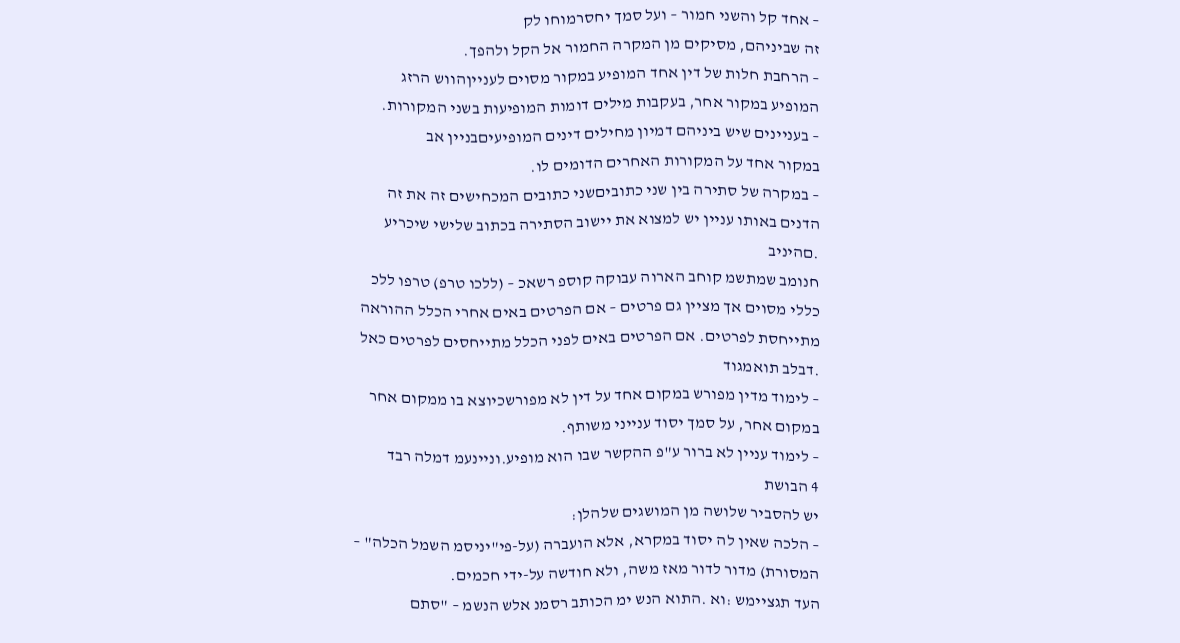– אחד קל והשני חמור – ועל סמך יחסרמוחו לק
זה שביניהם, מסיקים מן המקרה החמור אל הקל ולהפך.
– הרחבת חלות של דין אחד המופיע במקור מסוים לענייןהווש הרזג
המופיע במקור אחר, בעקבות מילים דומות המופיעות בשני המקורות.
– בעניינים שיש ביניהם דמיון מחילים דינים המופיעיםבניין אב
במקור אחד על המקורות האחרים הדומים לו.
– במקרה של סתירה בין שני כתוביםשני כתובים המכחישים זה את זה
הדנים באותו עניין יש למצוא את יישוב הסתירה בכתוב שלישי שיכריע
.םהיניב
חנומב שמתשמ קוחב הארוה עבוקה קוספ רשאכ – (ללכו טרפ) טרפו ללכ
כללי מסוים אך מציין גם פרטים – אם הפרטים באים אחרי הכלל ההוראה
מתייחסת לפרטים. אם הפרטים באים לפני הכלל מתייחסים לפרטים כאל
.דבלב תואמגוד
– לימוד מדין מפורש במקום אחד על דין לא מפורשכיוצא בו ממקום אחר
במקום אחר, על סמך יסוד ענייני משותף.
– לימוד עניין לא ברור ע"פ ההקשר שבו הוא מופיע.וניינעמ דמלה רבד
4 הבושת
יש להסביר שלושה מן המושגים שלהלן:
– הלכה שאין לה יסוד במקרא, אלא הועברה (על-פי"יניסמ השמל הכלה" –
המסורת) מדור לדור מאז משה, ולא חודשה על-ידי חכמים.
העד תגציימש :וא .התוא הנש ימ הכותב רסמנ אלש הנשמ – "סתם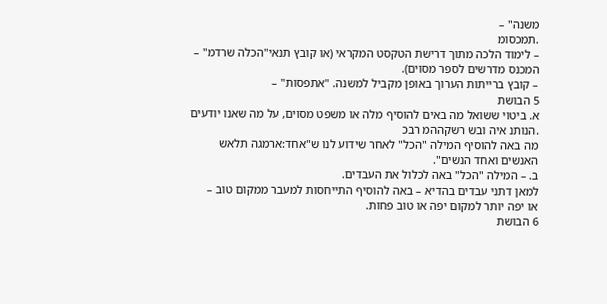משנה" –
.תמכסומ
– לימוד הלכה מתוך דרישת הטקסט המקראי (או קובץ תנאי"הכלה שרדמ" –
המכנס מדרשים לספר מסוים).
– קובץ ברייתות הערוך באופן מקביל למשנה. "אתפסות" –
5 הבושת
א. ביטוי ששואל מה באים להוסיף מלה או משפט מסוים, על מה שאנו יודעים
.הנותנ איה ובש רשקההמ רבכ
מה באה להוסיף המילה "הכל" לאחר שידוע לנו ש"אחד:ארמגה תלאש
האנשים ואחד הנשים".
ב. – המילה "הכל" באה לכלול את העבדים.
למאן דתני עבדים בהדיא – באה להוסיף התייחסות למעבר ממקום טוב –
או יפה יותר למקום יפה או טוב פחות.
6 הבושת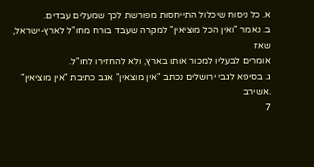א. כל ניסוח שיכלול התייחסות מפורשת לכך שמעלים עבדים.
ב. נאמר "ואין הכל מוציאין" למקרה שעבד בורח מחו"ל לארץ-ישראל, שאז
אומרים לבעליו למכור אותו בארץ, ולא להחזירו לחו"ל.
ג. בסיפא לגבי ירושלים נכתב "אין מוצאין" אגב כתיבת "אין מוציאין"
.אשירב
7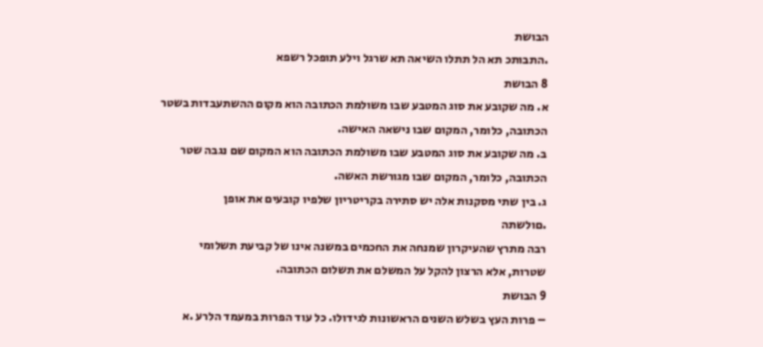הבושת
.התבותכ תא הל תתלו השיאה תא שרגל וילע תופכל רשפא
8 הבושת
א. מה שקובע את סוג המטבע שבו משולמת הכתובה הוא מקום ההשתעבדות בשטר
הכתובה, כלומר, המקום שבו נישאה האישה.
ב. מה שקובע את סוג המטבע שבו משולמת הכתובה הוא המקום שם נגבה שטר
הכתובה, כלומר, המקום שבו מגורשת האשה.
ג. בין שתי מסקנות אלה יש סתירה בקריטריון שלפיו קובעים את אופן
.םולשתה
רבה מתרץ שהעיקרון שמנחה את החכמים במשנה אינו של קביעת תשלומי
שטרות, אלא הרצון להקל על המשלם את תשלום הכתובה.
9 הבושת
– פרות העץ בשלש השנים הראשונות לגידולו. כל עוד הפרות במעמד הלרע .א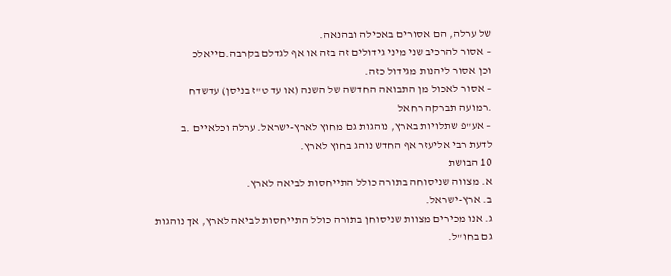של ערלה, הם אסורים באכילה ובהנאה.
– אסור להרכיב שני מיני גידולים זה בזה או אף לגדלם בקרבה.םייאלכ
וכן אסור ליהנות מגידול כזה.
– אסור לאכול מן התבואה החדשה של השנה (או עד ט"ז בניסן) עדשדח
.רמועה תברקה רחאל
– אע"פ שתלויות בארץ, נוהגות גם מחוץ לארץ-ישראל. ערלה וכלאיים .ב
לדעת רבי אליעזר אף החדש נוהג בחוץ לארץ.
10 הבושת
א. מצווה שניסוחה בתורה כולל התייחסות לביאה לארץ.
ב. ארץ-ישראל.
ג. אנו מכירים מצוות שניסוחן בתורה כולל התייחסות לביאה לארץ, אך נוהגות
גם בחו"ל.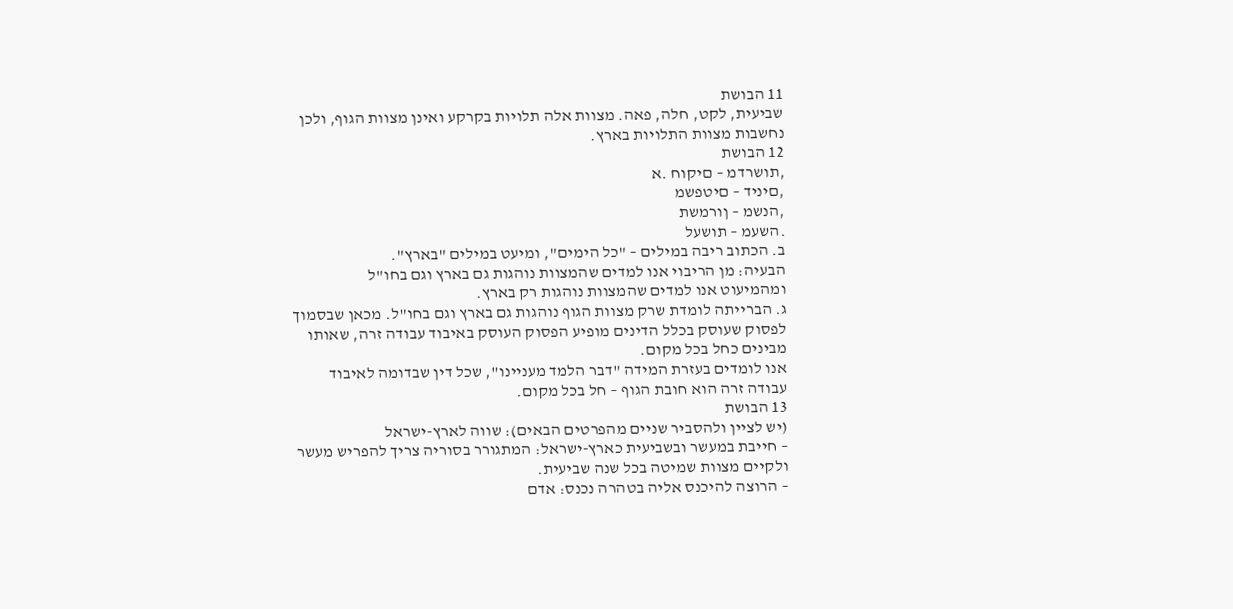11 הבושת
שביעית, לקט, חלה, פאה. מצוות אלה תלויות בקרקע ואינן מצוות הגוף, ולכן
נחשבות מצוות התלויות בארץ.
12 הבושת
,תושרדמ – םיקוח .א
,םיניד – םיטפשמ
,הנשמ – ןורמשת
.השעמ – תושעל
ב. הכתוב ריבה במילים – "כל הימים", ומיעט במילים "בארץ".
הבעיה: מן הריבוי אנו למדים שהמצוות נוהגות גם בארץ וגם בחו"ל
ומהמיעוט אנו למדים שהמצוות נוהגות רק בארץ.
ג. הברייתה לומדת שרק מצוות הגוף נוהגות גם בארץ וגם בחו"ל. מכאן שבסמוך
לפסוק שעוסק בכלל הדינים מופיע הפסוק העוסק באיבוד עבודה זרה, שאותו
מבינים כחל בכל מקום.
אנו לומדים בעזרת המידה "דבר הלמד מעניינו", שכל דין שבדומה לאיבוד
עבודה זרה הוא חובת הגוף – חל בכל מקום.
13 הבושת
(יש לציין ולהסביר שניים מהפרטים הבאים): שווה לארץ-ישראל
– חייבת במעשר ובשביעית כארץ-ישראל: המתגורר בסוריה צריך להפריש מעשר
ולקיים מצוות שמיטה בכל שנה שביעית.
– הרוצה להיכנס אליה בטהרה נכנס: אדם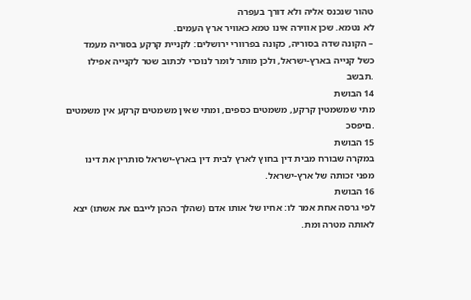טהור שנכנס אליה ולא דורך בעפרה
לא נטמא. שכן אווירה אינו טמא כאוויר ארץ העמים.
– הקונה שדה בסוריה, כקונה בפרוורי ירושלים: לקניית קרקע בסוריה מעמד
כשל קנייה בארץ-ישראל, ולכן מותר לומר לנוכרי לכתוב שטר לקנייה אפילו
.תבשב
14 הבושת
מתי שמשמטין קרקע, משמטים כספים, ומתי שאין משמטים קרקע אין משמטים
.םיפסכ
15 הבושת
במקרה שבורח מבית דין בחוץ לארץ לבית דין בארץ-ישראל סותרין את דינו
מפני זכותה של ארץ-ישראל.
16 הבושת
לפי גרסה אחת אמר לו: אחיו של אותו אדם (שהלך הכהן לייבם את אשתו) יצא
לאותה מטרה ומת.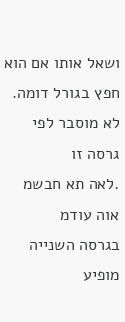ושאל אותו אם הוא חפץ בגורל דומה. לא מוסבר לפי גרסה זו
.לאה תא חבשמ אוה עודמ
בגרסה השנייה מופיע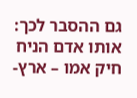גם ההסבר לכך: אותו אדם הניח חיק אמו – ארץ-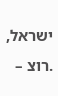ישראל,
.רוצ –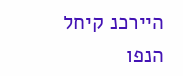היירכנ קיחל הנפו